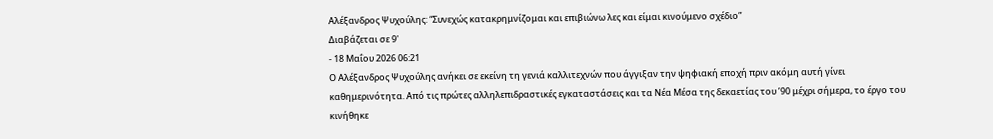Αλέξανδρος Ψυχούλης: “Συνεχώς κατακρημνίζομαι και επιβιώνω λες και είμαι κινούμενο σχέδιο”
Διαβάζεται σε 9'
- 18 Μαΐου 2026 06:21
Ο Αλέξανδρος Ψυχούλης ανήκει σε εκείνη τη γενιά καλλιτεχνών που άγγιξαν την ψηφιακή εποχή πριν ακόμη αυτή γίνει καθημερινότητα. Από τις πρώτες αλληλεπιδραστικές εγκαταστάσεις και τα Νέα Μέσα της δεκαετίας του ’90 μέχρι σήμερα, το έργο του κινήθηκε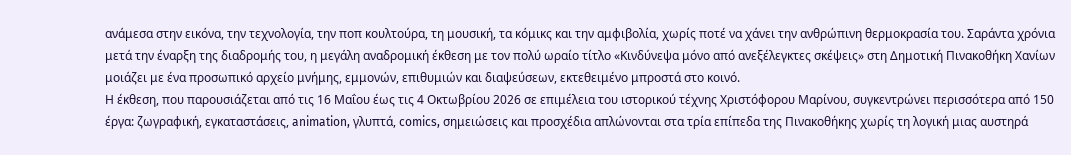ανάμεσα στην εικόνα, την τεχνολογία, την ποπ κουλτούρα, τη μουσική, τα κόμικς και την αμφιβολία, χωρίς ποτέ να χάνει την ανθρώπινη θερμοκρασία του. Σαράντα χρόνια μετά την έναρξη της διαδρομής του, η μεγάλη αναδρομική έκθεση με τον πολύ ωραίο τίτλο «Κινδύνεψα μόνο από ανεξέλεγκτες σκέψεις» στη Δημοτική Πινακοθήκη Χανίων μοιάζει με ένα προσωπικό αρχείο μνήμης, εμμονών, επιθυμιών και διαψεύσεων, εκτεθειμένο μπροστά στο κοινό.
Η έκθεση, που παρουσιάζεται από τις 16 Μαΐου έως τις 4 Οκτωβρίου 2026 σε επιμέλεια του ιστορικού τέχνης Χριστόφορου Μαρίνου, συγκεντρώνει περισσότερα από 150 έργα: ζωγραφική, εγκαταστάσεις, animation, γλυπτά, comics, σημειώσεις και προσχέδια απλώνονται στα τρία επίπεδα της Πινακοθήκης χωρίς τη λογική μιας αυστηρά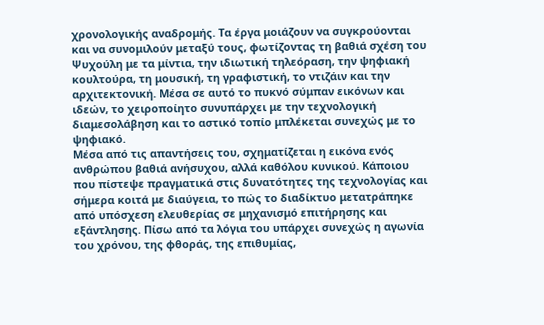χρονολογικής αναδρομής. Τα έργα μοιάζουν να συγκρούονται και να συνομιλούν μεταξύ τους, φωτίζοντας τη βαθιά σχέση του Ψυχούλη με τα μίντια, την ιδιωτική τηλεόραση, την ψηφιακή κουλτούρα, τη μουσική, τη γραφιστική, το ντιζάιν και την αρχιτεκτονική. Μέσα σε αυτό το πυκνό σύμπαν εικόνων και ιδεών, το χειροποίητο συνυπάρχει με την τεχνολογική διαμεσολάβηση και το αστικό τοπίο μπλέκεται συνεχώς με το ψηφιακό.
Μέσα από τις απαντήσεις του, σχηματίζεται η εικόνα ενός ανθρώπου βαθιά ανήσυχου, αλλά καθόλου κυνικού. Κάποιου που πίστεψε πραγματικά στις δυνατότητες της τεχνολογίας και σήμερα κοιτά με διαύγεια, το πώς το διαδίκτυο μετατράπηκε από υπόσχεση ελευθερίας σε μηχανισμό επιτήρησης και εξάντλησης. Πίσω από τα λόγια του υπάρχει συνεχώς η αγωνία του χρόνου, της φθοράς, της επιθυμίας,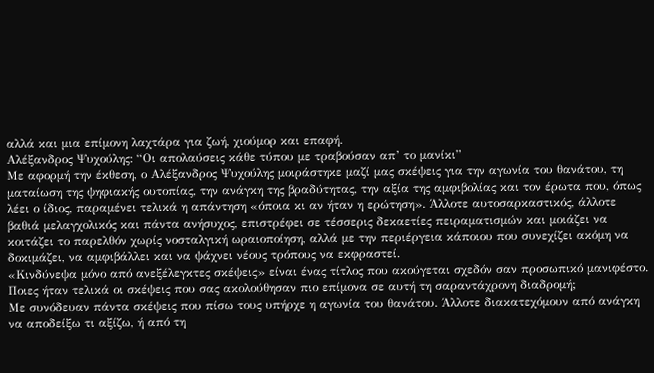αλλά και μια επίμονη λαχτάρα για ζωή, χιούμορ και επαφή.
Αλέξανδρος Ψυχούλης: “Οι απολαύσεις κάθε τύπου με τραβούσαν απ’ το μανίκι”
Με αφορμή την έκθεση, ο Αλέξανδρος Ψυχούλης μοιράστηκε μαζί μας σκέψεις για την αγωνία του θανάτου, τη ματαίωση της ψηφιακής ουτοπίας, την ανάγκη της βραδύτητας, την αξία της αμφιβολίας και τον έρωτα που, όπως λέει ο ίδιος, παραμένει τελικά η απάντηση «όποια κι αν ήταν η ερώτηση». Άλλοτε αυτοσαρκαστικός, άλλοτε βαθιά μελαγχολικός και πάντα ανήσυχος, επιστρέφει σε τέσσερις δεκαετίες πειραματισμών και μοιάζει να κοιτάζει το παρελθόν χωρίς νοσταλγική ωραιοποίηση, αλλά με την περιέργεια κάποιου που συνεχίζει ακόμη να δοκιμάζει, να αμφιβάλλει και να ψάχνει νέους τρόπους να εκφραστεί.
«Κινδύνεψα μόνο από ανεξέλεγκτες σκέψεις» είναι ένας τίτλος που ακούγεται σχεδόν σαν προσωπικό μανιφέστο. Ποιες ήταν τελικά οι σκέψεις που σας ακολούθησαν πιο επίμονα σε αυτή τη σαραντάχρονη διαδρομή;
Με συνόδευαν πάντα σκέψεις που πίσω τους υπήρχε η αγωνία του θανάτου. Άλλοτε διακατεχόμουν από ανάγκη να αποδείξω τι αξίζω, ή από τη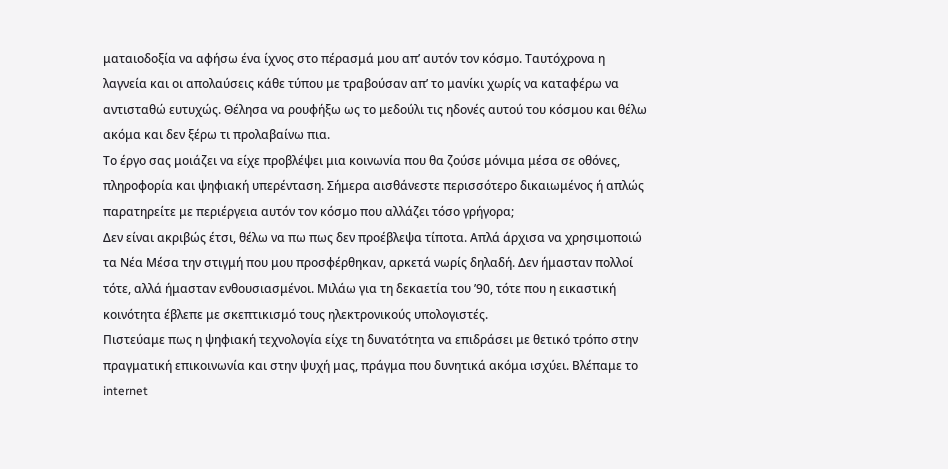ματαιοδοξία να αφήσω ένα ίχνος στο πέρασμά μου απ’ αυτόν τον κόσμο. Ταυτόχρονα η λαγνεία και οι απολαύσεις κάθε τύπου με τραβούσαν απ’ το μανίκι χωρίς να καταφέρω να αντισταθώ ευτυχώς. Θέλησα να ρουφήξω ως το μεδούλι τις ηδονές αυτού του κόσμου και θέλω ακόμα και δεν ξέρω τι προλαβαίνω πια.
Το έργο σας μοιάζει να είχε προβλέψει μια κοινωνία που θα ζούσε μόνιμα μέσα σε οθόνες, πληροφορία και ψηφιακή υπερένταση. Σήμερα αισθάνεστε περισσότερο δικαιωμένος ή απλώς παρατηρείτε με περιέργεια αυτόν τον κόσμο που αλλάζει τόσο γρήγορα;
Δεν είναι ακριβώς έτσι, θέλω να πω πως δεν προέβλεψα τίποτα. Απλά άρχισα να χρησιμοποιώ τα Νέα Μέσα την στιγμή που μου προσφέρθηκαν, αρκετά νωρίς δηλαδή. Δεν ήμασταν πολλοί τότε, αλλά ήμασταν ενθουσιασμένοι. Μιλάω για τη δεκαετία του ’90, τότε που η εικαστική κοινότητα έβλεπε με σκεπτικισμό τους ηλεκτρονικούς υπολογιστές.
Πιστεύαμε πως η ψηφιακή τεχνολογία είχε τη δυνατότητα να επιδράσει με θετικό τρόπο στην πραγματική επικοινωνία και στην ψυχή μας, πράγμα που δυνητικά ακόμα ισχύει. Βλέπαμε το internet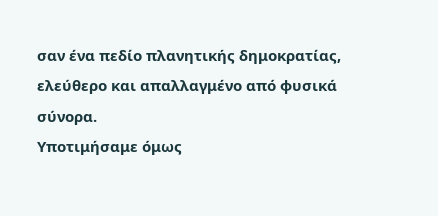σαν ένα πεδίο πλανητικής δημοκρατίας, ελεύθερο και απαλλαγμένο από φυσικά σύνορα.
Υποτιμήσαμε όμως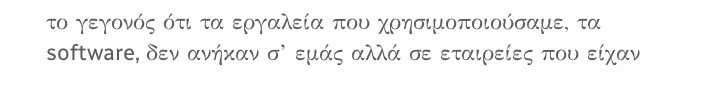το γεγονός ότι τα εργαλεία που χρησιμοποιούσαμε, τα software, δεν ανήκαν σ’ εμάς αλλά σε εταιρείες που είχαν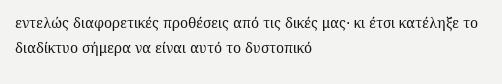εντελώς διαφορετικές προθέσεις από τις δικές μας⋅ κι έτσι κατέληξε το διαδίκτυο σήμερα να είναι αυτό το δυστοπικό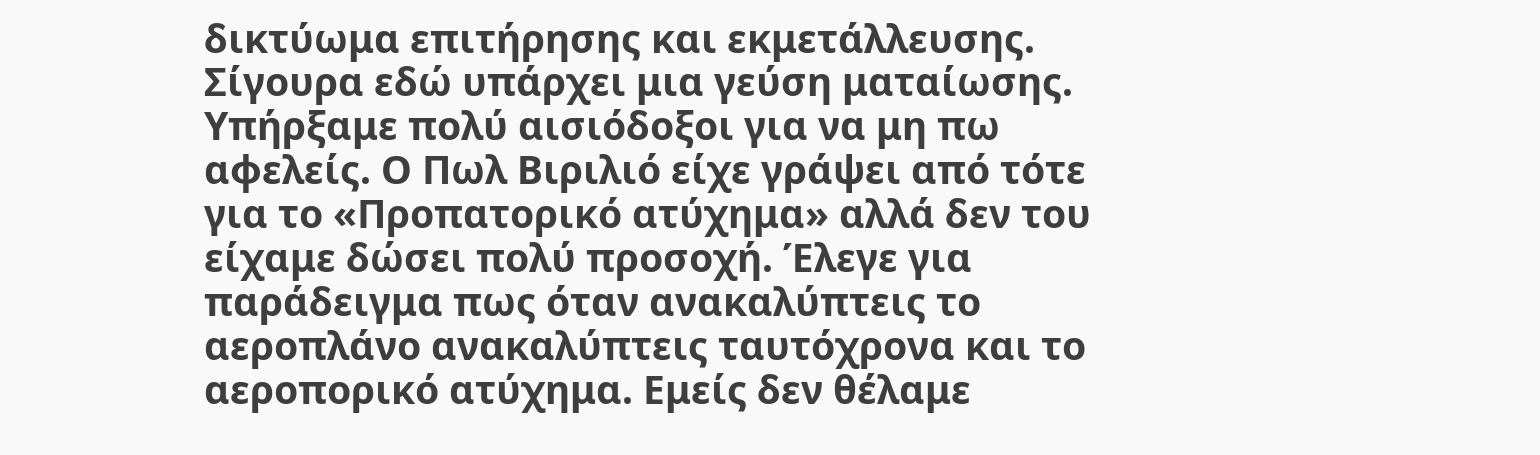δικτύωμα επιτήρησης και εκμετάλλευσης.
Σίγουρα εδώ υπάρχει μια γεύση ματαίωσης. Υπήρξαμε πολύ αισιόδοξοι για να μη πω αφελείς. Ο Πωλ Βιριλιό είχε γράψει από τότε για το «Προπατορικό ατύχημα» αλλά δεν του είχαμε δώσει πολύ προσοχή. Έλεγε για παράδειγμα πως όταν ανακαλύπτεις το αεροπλάνο ανακαλύπτεις ταυτόχρονα και το αεροπορικό ατύχημα. Εμείς δεν θέλαμε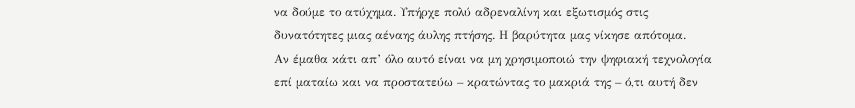να δούμε το ατύχημα. Υπήρχε πολύ αδρεναλίνη και εξωτισμός στις δυνατότητες μιας αέναης άυλης πτήσης. Η βαρύτητα μας νίκησε απότομα.
Αν έμαθα κάτι απ’ όλο αυτό είναι να μη χρησιμοποιώ την ψηφιακή τεχνολογία επί ματαίω και να προστατεύω – κρατώντας το μακριά της – ό,τι αυτή δεν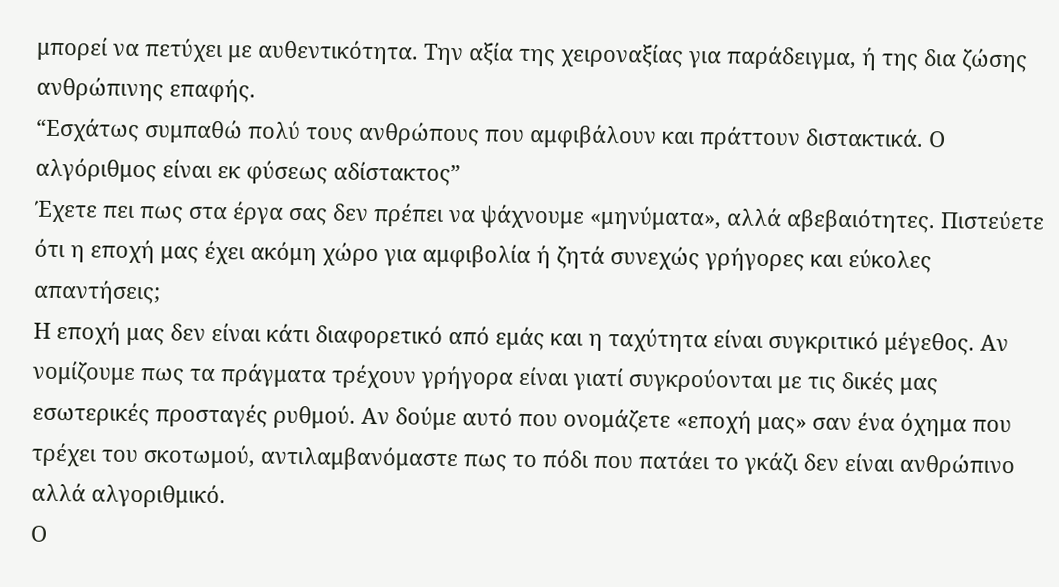μπορεί να πετύχει με αυθεντικότητα. Την αξία της χειροναξίας για παράδειγμα, ή της δια ζώσης ανθρώπινης επαφής.
“Εσχάτως συμπαθώ πολύ τους ανθρώπους που αμφιβάλουν και πράττουν διστακτικά. Ο αλγόριθμος είναι εκ φύσεως αδίστακτος”
Έχετε πει πως στα έργα σας δεν πρέπει να ψάχνουμε «μηνύματα», αλλά αβεβαιότητες. Πιστεύετε ότι η εποχή μας έχει ακόμη χώρο για αμφιβολία ή ζητά συνεχώς γρήγορες και εύκολες απαντήσεις;
Η εποχή μας δεν είναι κάτι διαφορετικό από εμάς και η ταχύτητα είναι συγκριτικό μέγεθος. Αν νομίζουμε πως τα πράγματα τρέχουν γρήγορα είναι γιατί συγκρούονται με τις δικές μας εσωτερικές προσταγές ρυθμού. Αν δούμε αυτό που ονομάζετε «εποχή μας» σαν ένα όχημα που τρέχει του σκοτωμού, αντιλαμβανόμαστε πως το πόδι που πατάει το γκάζι δεν είναι ανθρώπινο αλλά αλγοριθμικό.
Ο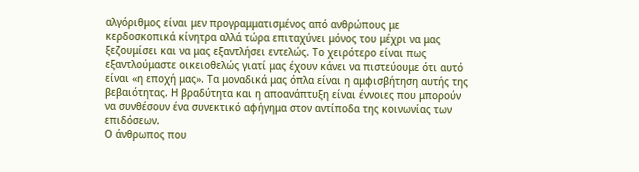αλγόριθμος είναι μεν προγραμματισμένος από ανθρώπους με κερδοσκοπικά κίνητρα αλλά τώρα επιταχύνει μόνος του μέχρι να μας ξεζουμίσει και να μας εξαντλήσει εντελώς. Το χειρότερο είναι πως εξαντλούμαστε οικειοθελώς γιατί μας έχουν κάνει να πιστεύουμε ότι αυτό είναι «η εποχή μας». Τα μοναδικά μας όπλα είναι η αμφισβήτηση αυτής της βεβαιότητας. Η βραδύτητα και η αποανάπτυξη είναι έννοιες που μπορούν να συνθέσουν ένα συνεκτικό αφήγημα στον αντίποδα της κοινωνίας των επιδόσεων.
Ο άνθρωπος που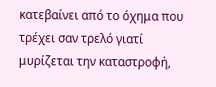κατεβαίνει από το όχημα που τρέχει σαν τρελό γιατί μυρίζεται την καταστροφή,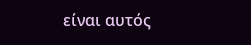είναι αυτός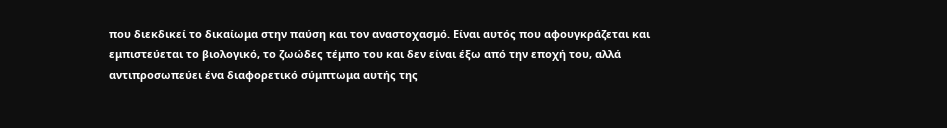που διεκδικεί το δικαίωμα στην παύση και τον αναστοχασμό. Είναι αυτός που αφουγκράζεται και εμπιστεύεται το βιολογικό, το ζωώδες τέμπο του και δεν είναι έξω από την εποχή του, αλλά αντιπροσωπεύει ένα διαφορετικό σύμπτωμα αυτής της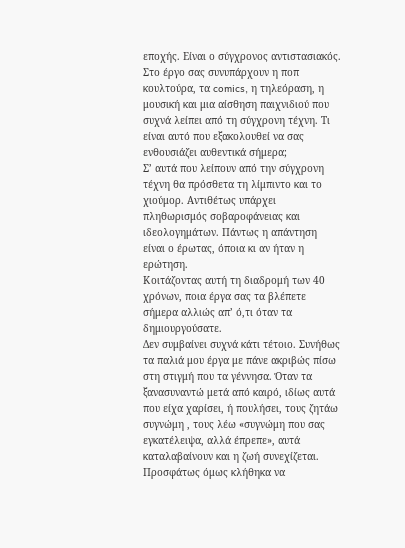εποχής. Είναι ο σύγχρονος αντιστασιακός.
Στο έργο σας συνυπάρχουν η ποπ κουλτούρα, τα comics, η τηλεόραση, η μουσική και μια αίσθηση παιχνιδιού που συχνά λείπει από τη σύγχρονη τέχνη. Τι είναι αυτό που εξακολουθεί να σας ενθουσιάζει αυθεντικά σήμερα;
Σ’ αυτά που λείπουν από την σύγχρονη τέχνη θα πρόσθετα τη λίμπιντο και το χιούμορ. Αντιθέτως υπάρχει πληθωρισμός σοβαροφάνειας και ιδεολογημάτων. Πάντως η απάντηση είναι ο έρωτας, όποια κι αν ήταν η ερώτηση.
Κοιτάζοντας αυτή τη διαδρομή των 40 χρόνων, ποια έργα σας τα βλέπετε σήμερα αλλιώς απ’ ό,τι όταν τα δημιουργούσατε.
Δεν συμβαίνει συχνά κάτι τέτοιο. Συνήθως τα παλιά μου έργα με πάνε ακριβώς πίσω στη στιγμή που τα γέννησα. Όταν τα ξανασυναντώ μετά από καιρό, ιδίως αυτά που είχα χαρίσει, ή πουλήσει, τους ζητάω συγνώμη , τους λέω «συγνώμη που σας εγκατέλειψα, αλλά έπρεπε», αυτά καταλαβαίνουν και η ζωή συνεχίζεται.
Προσφάτως όμως κλήθηκα να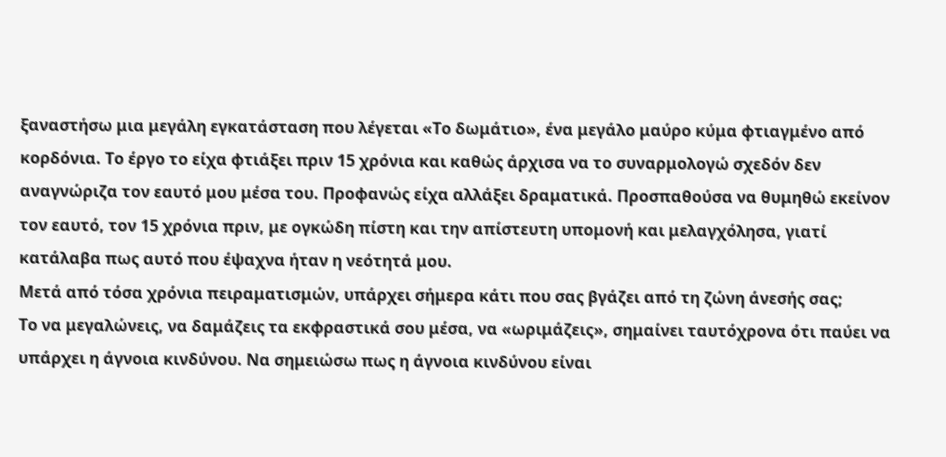ξαναστήσω μια μεγάλη εγκατάσταση που λέγεται «Το δωμάτιο», ένα μεγάλο μαύρο κύμα φτιαγμένο από κορδόνια. Το έργο το είχα φτιάξει πριν 15 χρόνια και καθώς άρχισα να το συναρμολογώ σχεδόν δεν αναγνώριζα τον εαυτό μου μέσα του. Προφανώς είχα αλλάξει δραματικά. Προσπαθούσα να θυμηθώ εκείνον τον εαυτό, τον 15 χρόνια πριν, με ογκώδη πίστη και την απίστευτη υπομονή και μελαγχόλησα, γιατί κατάλαβα πως αυτό που έψαχνα ήταν η νεότητά μου.
Μετά από τόσα χρόνια πειραματισμών, υπάρχει σήμερα κάτι που σας βγάζει από τη ζώνη άνεσής σας;
Το να μεγαλώνεις, να δαμάζεις τα εκφραστικά σου μέσα, να «ωριμάζεις», σημαίνει ταυτόχρονα ότι παύει να υπάρχει η άγνοια κινδύνου. Να σημειώσω πως η άγνοια κινδύνου είναι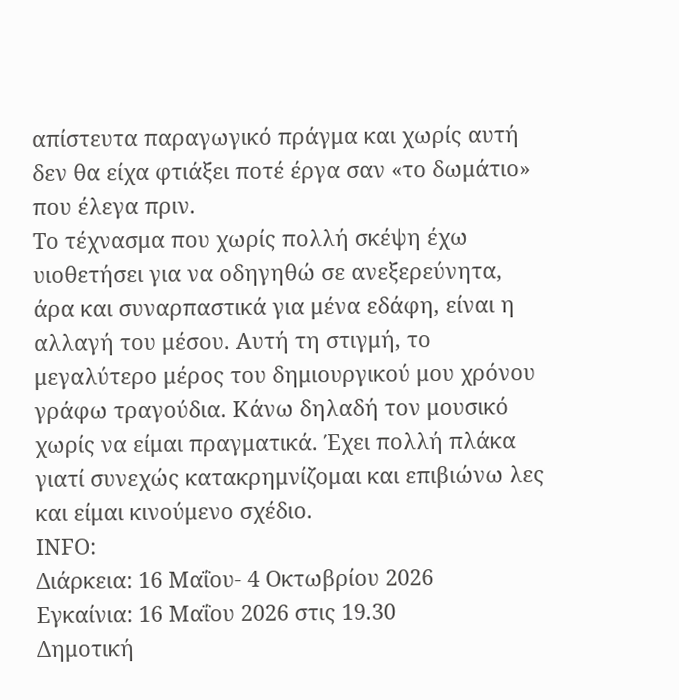απίστευτα παραγωγικό πράγμα και χωρίς αυτή δεν θα είχα φτιάξει ποτέ έργα σαν «το δωμάτιο» που έλεγα πριν.
Το τέχνασμα που χωρίς πολλή σκέψη έχω υιοθετήσει για να οδηγηθώ σε ανεξερεύνητα, άρα και συναρπαστικά για μένα εδάφη, είναι η αλλαγή του μέσου. Αυτή τη στιγμή, το μεγαλύτερο μέρος του δημιουργικού μου χρόνου γράφω τραγούδια. Κάνω δηλαδή τον μουσικό χωρίς να είμαι πραγματικά. Έχει πολλή πλάκα γιατί συνεχώς κατακρημνίζομαι και επιβιώνω λες και είμαι κινούμενο σχέδιο.
ΙΝFO:
Διάρκεια: 16 Μαΐου- 4 Οκτωβρίου 2026
Εγκαίνια: 16 Μαΐου 2026 στις 19.30
Δημοτική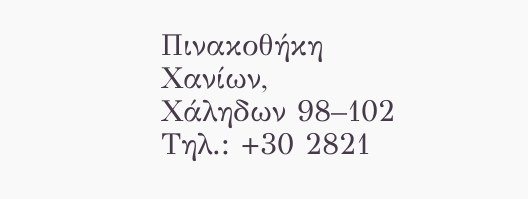Πινακοθήκη Χανίων, Χάληδων 98–102
Τηλ.: +30 2821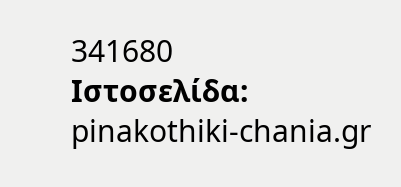341680
Ιστοσελίδα: pinakothiki-chania.gr